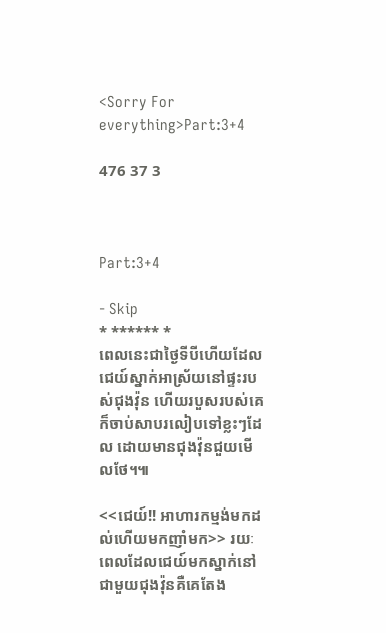<Sorry For everything>Part:3+4

476 37 3



Part:3+4

- Skip
* ****** *
ពេលនេះជាថ្ងៃទីបីហើយដែលជេយ៍ស្នាក់អាស្រ័យនៅផ្ទះរបស់ជុងវ៉ុន ហើយរបួសរបស់គេក៏ចាប់សាបរលៀបទៅខ្លះៗដែល ដោយមានជុងវ៉ុនជួយមើលថែ។៕

<<ជេយ៍!! អាហារកម្មង់មកដល់ហើយមកញាំមក>> រយៈពេលដែលជេយ៍មកស្នាក់នៅជាមួយជុងវ៉ុនគឺគេតែង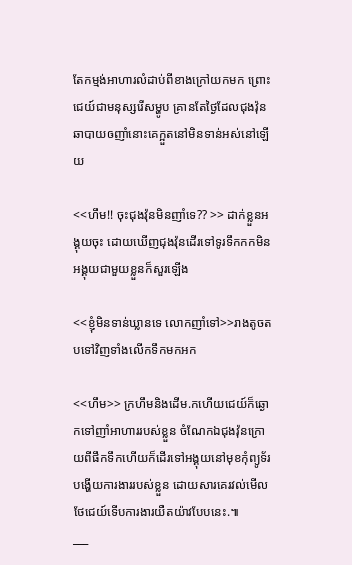តែកម្មង់អាហារលំដាប់ពីខាងក្រៅយកមក ព្រោះជេយ៍ជាមនុស្សរើសម្ហូប គ្រានតែថ្ងៃដែលជុងវ៉ុនឆាបាយឲញាំនោះគេក្អួតនៅមិនទាន់អស់នៅឡើយ

<<ហឹម!! ចុះជុងវ៉ុនមិនញាំទេ?? >> ដាក់ខ្លួនអង្គុយចុះ ដោយឃើញជុងវ៉ុនដើរទៅទូរទឹកកកមិនអង្គុយជាមួយខ្លួនក៏សួរឡើង

<<ខ្ញុំមិនទាន់ឃ្លានទេ លោកញាំទៅ>>រាងតូចតបទៅវិញទាំងលើកទឹកមកអក

<<ហឹម>> ក្រហឹមនិងដើម.កហើយជេយ៍ក៏ឆ្ងោកទៅញាំអាហាររបស់ខ្លួន ចំណែកឯជុងវ៉ុនក្រោយពីផឹកទឹកហើយក៏ដើរទៅអង្គុយនៅមុខកុំព្យូទ័របង្ហើយការងាររបស់ខ្លួន ដោយសារគេរវល់មើលថែជេយ៍ទើបការងារយឺតយ៉ាវបែបនេះ.៕
___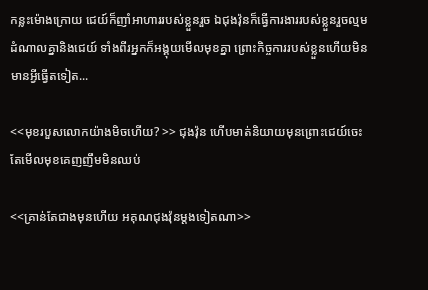កន្លះម៉ោងក្រោយ ជេយ៍ក៏ញាំអាហាររបស់ខ្លួនរួច ឯជុងវ៉ុនក៏ធ្វើការងាររបស់ខ្លួនរួចល្មមដំណាលគ្នានិងជេយ៍ ទាំងពីរអ្នកក៏អង្គុយមើលមុខគ្នា ព្រោះកិច្ចការរបស់ខ្លួនហើយមិនមានអ្វីធ្វើតទៀត...

<<មុខរបួសលោកយ៉ាងមិចហើយ? >> ជុងវ៉ុន ហើបមាត់និយាយមុនព្រោះជេយ៍ចេះតែមើលមុខគេញញឹមមិនឈប់

<<គ្រាន់តែជាងមុនហើយ អគុណជុងវ៉ុនម្តងទៀតណា>>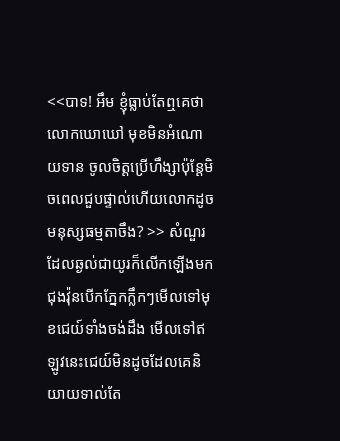<<បាទ! អឹម ខ្ញុំធ្លាប់តែឮគេថាលោកឃោឃៅ មុខមិនអំណោយទាន ចូលចិត្តប្រើហឹង្សាប៉ុន្តែមិចពេលជួបផ្ទាល់ហើយលោកដូចមនុស្សធម្មតាចឹង? >> សំណួរដែលឆ្ងល់ជាយូរក៏លើកឡើងមក ជុងវ៉ុនបើកភ្នែកក្លឹកៗមើលទៅមុខជេយ៍ទាំងចង់ដឹង មើលទៅឥឡូវនេះជេយ៍មិនដូចដែលគេនិយាយទាល់តែ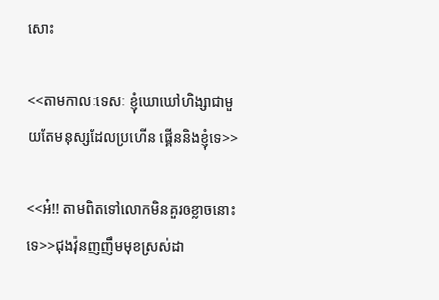សោះ

<<តាមកាលៈទេសៈ ខ្ញុំឃោឃៅហិង្សាជាមួយតែមនុស្សដែលប្រហើន ផ្គើននិងខ្ញុំទេ>>

<<អ៎!! តាមពិតទៅលោកមិនគួរឲខ្លាចនោះទេ>>ជុងវ៉ុនញញឹមមុខស្រស់ដា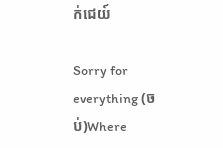ក់ជេយ៍

Sorry for everything (ចប់)Where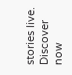stories live. Discover now